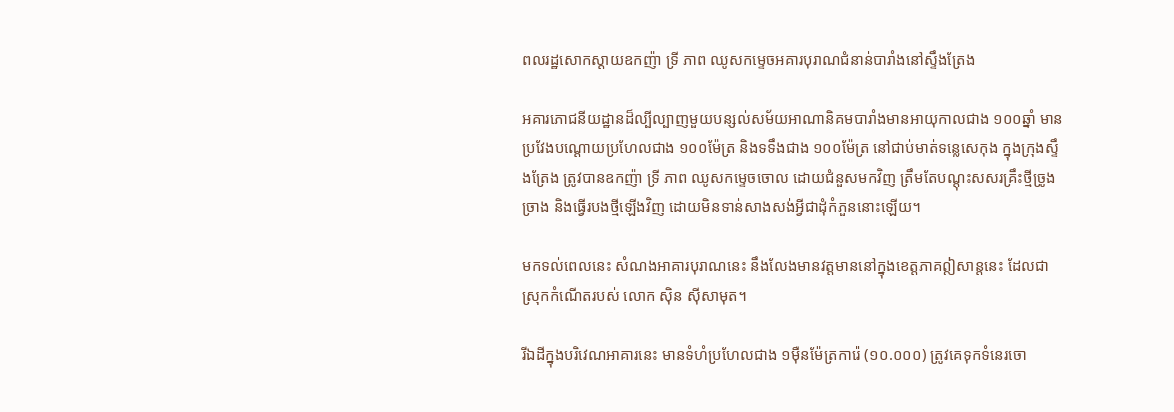ពលរដ្ឋសោកស្ដាយឧកញ៉ា ទ្រី ភាព ឈូសកម្ទេចអគារបុរាណជំនាន់បារាំងនៅស្ទឹងត្រែង

អគារភោជនីយដ្ឋានដ៏ល្បីល្បាញមួយបន្សល់សម័យអាណានិគមបារាំងមានអាយុកាលជាង ១០០ឆ្នាំ មានប្រវែងបណ្ដោយប្រហែលជាង ១០០ម៉ែត្រ និងទទឹងជាង ១០០ម៉ែត្រ នៅជាប់មាត់ទន្លេសេកុង ក្នុងក្រុងស្ទឹងត្រែង ត្រូវបានឧកញ៉ា ទ្រី ភាព ឈូសកម្ទេចចោល ដោយជំនួសមកវិញ ត្រឹមតែបណ្ដុះសសរគ្រឹះថ្មីច្រូងច្រាង និងធ្វើរបងថ្មីឡើងវិញ ដោយមិនទាន់សាងសង់អ្វីជាដុំកំភួននោះឡើយ។

មកទល់ពេលនេះ សំណងអាគារបុរាណនេះ នឹងលែងមានវត្តមាននៅក្នុងខេត្តភាគឦសាន្តនេះ ដែលជាស្រុកកំណើតរបស់ លោក ស៊ិន ស៊ីសាមុត។

រីឯដីក្នុងបរិវេណអាគារនេះ មានទំហំប្រហែលជាង ១ម៉ឺនម៉ែត្រការ៉េ (១០.០០០) ត្រូវគេទុកទំនេរចោ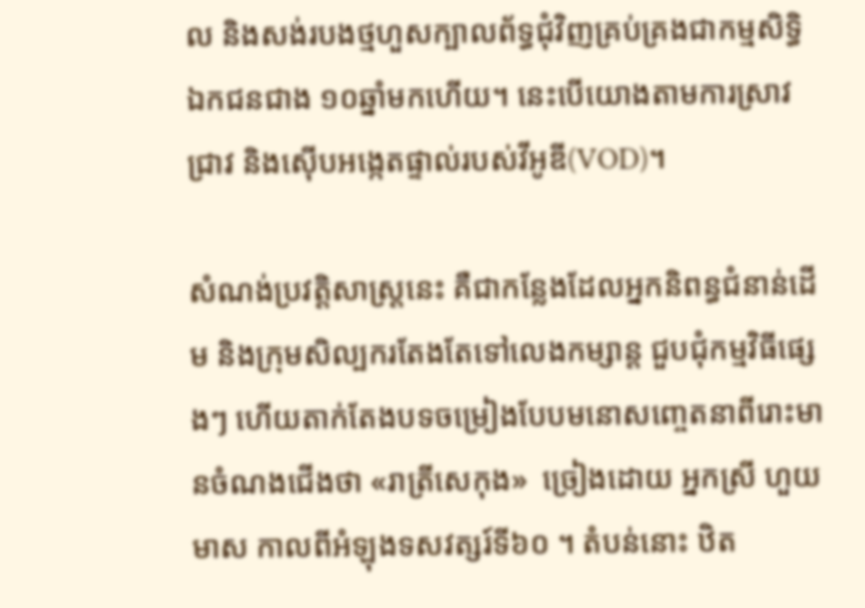ល និងសង់របងថ្មហួសក្បាលព័ទ្ធជុំវិញគ្រប់គ្រងជាកម្មសិទ្ធិឯកជនជាង ១០ឆ្នាំមកហើយ។ នេះបើយោងតាមការស្រាវជ្រាវ និងស៊ើបអង្កេតផ្ទាល់របស់វីអូឌី(VOD)។

សំណង់ប្រវត្តិសាស្ត្រនេះ គឺជាកន្លែងដែលអ្នកនិពន្ធជំនាន់ដើម និងក្រុមសិល្បករតែងតែទៅលេងកម្សាន្ត ជួបជុំកម្មវិធីផ្សេងៗ ហើយតាក់តែងបទចម្រៀងបែបមនោសញ្ចេតនាពីរោះមានចំណងជើងថា «រាត្រីសេកុង»  ច្រៀងដោយ អ្នកស្រី ហួយ មាស កាលពីអំឡុងទសវត្សរ៍ទី៦០ ។ តំបន់នោះ ឋិត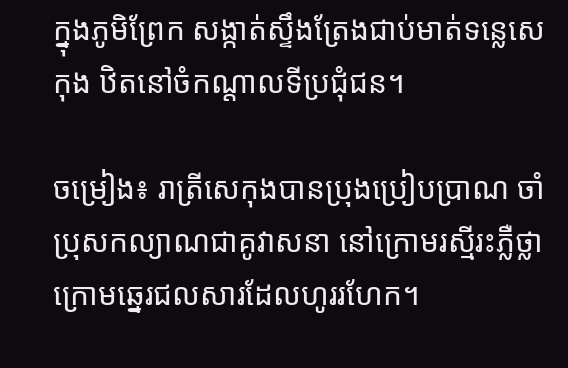ក្នុងភូមិព្រែក សង្កាត់ស្ទឹងត្រែងជាប់មាត់ទន្លេសេកុង ឋិតនៅចំកណ្តាលទីប្រជុំជន។

ចម្រៀង៖ រាត្រីសេកុងបានប្រុងប្រៀបប្រាណ ចាំប្រុសកល្យាណជាគូវាសនា នៅក្រោមរស្មីរះភ្លឺថ្លា ក្រោមឆ្នេរជលសារដែលហូររហែក។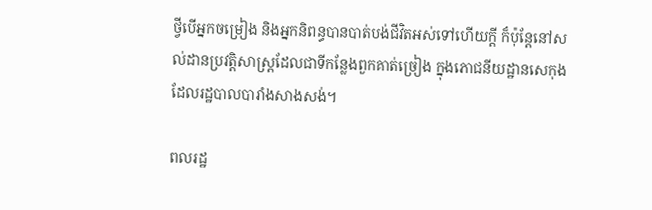ថ្វីបើអ្នកចម្រៀង និងអ្នកនិពន្ធបានបាត់បង់ជីវិតអស់ទៅហើយក្តី ក៏ប៉ុន្តែនៅសល់ដានប្រវត្តិសាស្ត្រដែលជាទីកន្លែងពួកគាត់ច្រៀង ក្នុងភោជនីយដ្ឋានសេកុងដែលរដ្ឋបាលបារាំងសាងសង់។

ពលរដ្ឋ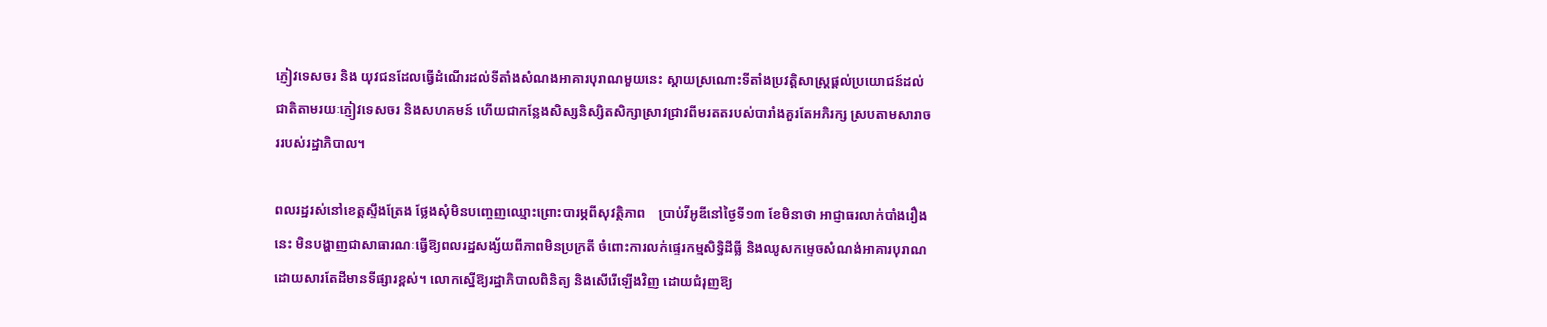ភ្ញៀវទេសចរ និង យុវជនដែលធ្វើដំណើរដល់ទីតាំងសំណងអាគារបុរាណមួយនេះ ស្តាយស្រណោះទីតាំងប្រវត្តិសាស្ត្រផ្តល់ប្រយោជន៍ដល់ជាតិតាមរយៈភ្ញៀវទេសចរ និងសហគមន៍ ហើយជាកន្លែងសិស្សនិស្សិតសិក្សាស្រាវជ្រាវពីមរតតរបស់បារាំងគួរតែអភិរក្ស ស្របតាមសារាចររបស់រដ្ឋាភិបាល។

ពលរដ្ឋរស់នៅខេត្តស្ទឹងត្រែង ថ្លែងសុំមិនបញ្ចេញឈ្មោះព្រោះបារម្ភពីសុវត្ថិភាព    ប្រាប់វីអូឌីនៅថ្ងៃទី១៣ ខែមិនាថា អាជ្ញាធរលាក់បាំងរឿងនេះ មិនបង្ហាញជាសាធារណៈធ្វើឱ្យពលរដ្ឋសង្ស័យពីភាពមិនប្រក្រតី ចំពោះការលក់ផ្ទេរកម្មសិទ្ធិដីធ្លី និងឈូសកម្ទេចសំណង់អាគារបុរាណ ដោយសារតែដីមានទីផ្សារខ្ពស់។ លោកស្នើឱ្យរដ្ឋាភិបាលពិនិត្យ និងសើរើឡើងវិញ ដោយជំរុញឱ្យ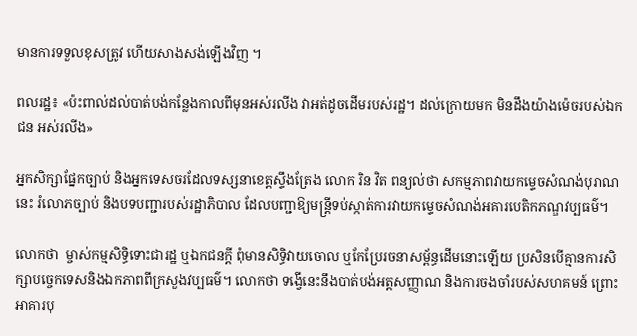មានការទទួលខុសត្រូវ ហើយសាងសង់ឡើងវិញ ។

ពលរដ្ឋ៖ «ប៉ះពាល់ដល់បាត់បង់កន្លែងកាលពីមុនអស់រលីង វាអត់ដូចដើមរបស់រដ្ឋ។ ដល់ក្រោយមក មិនដឹងយ៉ាងម៉េចរបស់ឯកជន អស់រលីង»

អ្នកសិក្សាផ្នែកច្បាប់ និងអ្នកទេសចរដែលទស្សនាខេត្តស្ទឹងត្រែង លោក រិន វិត ពន្យល់ថា សកម្មភាពវាយកម្ទេចសំណង់បុរាណនេះ រំលោភច្បាប់ និងបទបញ្ជារបស់រដ្ឋាភិបាល ដែលបញ្ជាឱ្យមន្ត្រីទប់ស្កាត់ការវាយកម្ទេចសំណង់អគារបេតិកភណ្ឌវប្បធម៌។

លោកថា  ម្ចាស់កម្មសិទ្ធិទោះជារដ្ឋ ឬឯកជនក្តី ពុំមានសិទ្ធិវាយចោល ឬកែប្រែរចនាសម្ព័ន្ធដើមនោះឡើយ ប្រសិនបើគ្មានការសិក្សាបច្ចេកទេសនិងឯកភាពពីក្រសួងវប្បធម៌។ លោកថា ទង្វើនេះនឹងបាត់បង់អត្តសញ្ញាណ និងការចងចាំរបស់សហគមន៍ ព្រោះអាគារបុ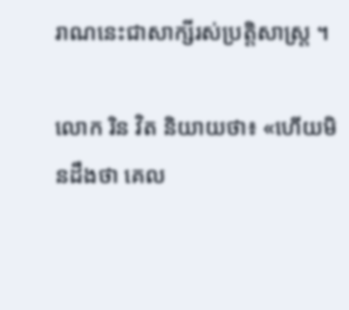រាណនេះជាសាក្សីរស់ប្រត្តិសាស្ត្រ ។

លោក រិន វិត និយាយថា៖ «ហើយមិនដឹងថា គេល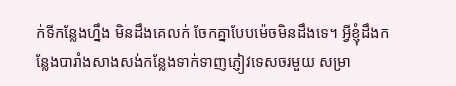ក់ទីកន្លែងហ្នឹង មិនដឹងគេលក់ ចែកគ្នាបែបម៉េចមិនដឹងទេ។ អ្វីខ្ញុំដឹងកន្លែងបារាំងសាងសង់កន្លែងទាក់ទាញភ្ញៀវទេសចរមួយ សម្រា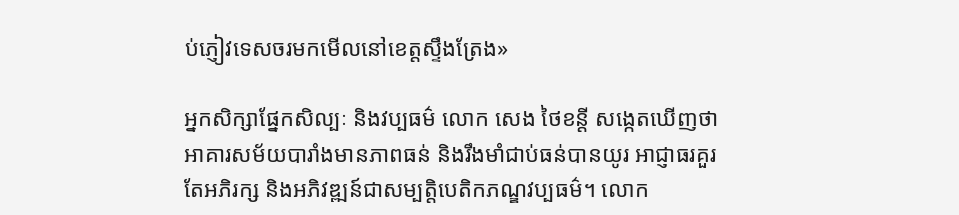ប់ភ្ញៀវទេសចរមកមើលនៅខេត្តស្ទឹងត្រែង»

អ្នកសិក្សាផ្នែកសិល្បៈ និងវប្បធម៌ លោក សេង ថៃខន្តី សង្កេតឃើញថា អាគារសម័យបារាំងមានភាពធន់ និងរឹងមាំជាប់ធន់បានយូរ អាជ្ញាធរគួរតែអភិរក្ស និងអភិវឌ្ឍន៍ជាសម្បត្តិបេតិកភណ្ឌវប្បធម៌។ លោក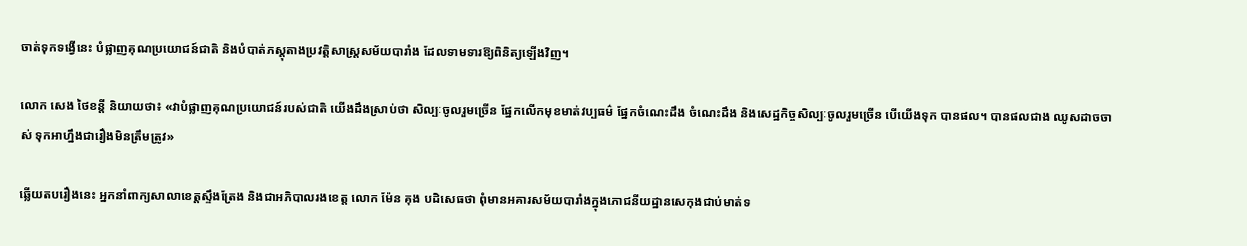ចាត់ទុកទង្វើនេះ បំផ្លាញគុណប្រយោជន៍ជាតិ និងបំបាត់ភស្តុតាងប្រវត្តិសាស្ត្រសម័យបារាំង ដែលទាមទារឱ្យពិនិត្យឡើងវិញ។

លោក សេង ថៃខន្តី និយាយថា៖ «វាបំផ្លាញគុណប្រយោជន៍របស់ជាតិ យើងដឹងស្រាប់ថា សិល្បៈចូលរួមច្រើន ផ្នែកលើកមុខមាត់វប្បធម៌ ផ្នែកចំណេះដឹង ចំណេះដឹង និងសេដ្ឋកិច្ចសិល្បៈចូលរួមច្រើន បើយើងទុក បានផល។ បានផលជាង ឈូសដាចចាស់ ទុកអាហ្នឹងជារឿងមិនត្រឹមត្រូវ»

ឆ្លើយតបរឿងនេះ អ្នកនាំពាក្យសាលាខេត្តស្ទឹងត្រែង និងជាអភិបាលរងខេត្ត លោក ម៉ែន គុង បដិសេធថា ពុំមានអគារសម័យបារាំងក្នុងភោជនីយដ្ឋានសេកុងជាប់មាត់ទ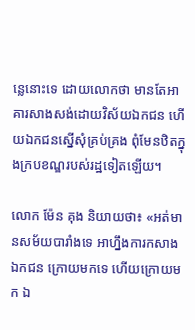ន្លេនោះទេ ដោយលោកថា មានតែអាគារសាងសង់ដោយវិស័យឯកជន ហើយឯកជនស្នើសុំគ្រប់គ្រង ពុំមែនឋិតក្នុងក្របខណ្ឌរបស់រដ្ឋទៀតឡើយ។

លោក ម៉ែន គុង និយាយថា៖ «អត់មានសម័យបារាំងទេ អាហ្នឹងការកសាងឯកជន ក្រោយមកទេ ហើយក្រោយមក ឯ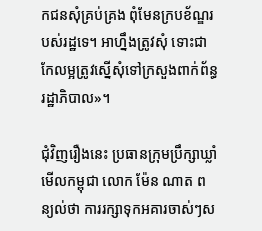កជនសុំគ្រប់គ្រង ពុំមែនក្របខ័ណ្ឌរបស់រដ្ឋទេ។ អាហ្នឹងត្រូវសុំ ទោះជាកែលម្អត្រូវស្នើសុំទៅក្រសួងពាក់ព័ន្ធរដ្ឋាភិបាល»។

ជុំវិញរឿងនេះ ប្រធានក្រុមប្រឹក្សាឃ្លាំមើលកម្ពុជា លោក ម៉ែន ណាត ពន្យល់ថា ការរក្សាទុកអគារចាស់ៗស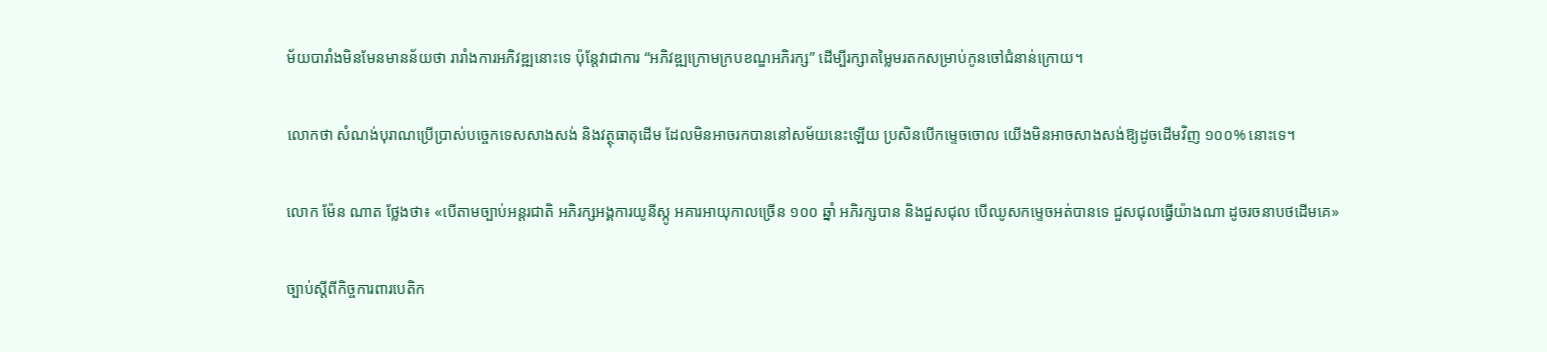ម័យបារាំងមិនមែនមានន័យថា រារាំងការអភិវឌ្ឍនោះទេ ប៉ុន្តែវាជាការ “អភិវឌ្ឍក្រោមក្របខណ្ឌអភិរក្ស” ដើម្បីរក្សាតម្លៃមរតកសម្រាប់កូនចៅជំនាន់ក្រោយ។

លោកថា សំណង់បុរាណប្រើប្រាស់បច្ចេកទេសសាងសង់ និងវត្ថុធាតុដើម ដែលមិនអាចរកបាននៅសម័យនេះឡើយ ប្រសិនបើកម្ទេចចោល យើងមិនអាចសាងសង់ឱ្យដូចដើមវិញ ១០០% នោះទេ។

លោក ម៉ែន ណាត ថ្លែងថា៖ «បើតាមច្បាប់អន្តរជាតិ អភិរក្សអង្គការយូនីស្កូ អគារអាយុកាលច្រើន ១០០ ឆ្នាំ អភិរក្សបាន និងជួសជុល បើឈូសកម្ទេចអត់បានទេ ជួសជុលធ្វើយ៉ាងណា ដូចរចនាបថដើមគេ»

ច្បាប់ស្តីពីកិច្ចការពារបេតិក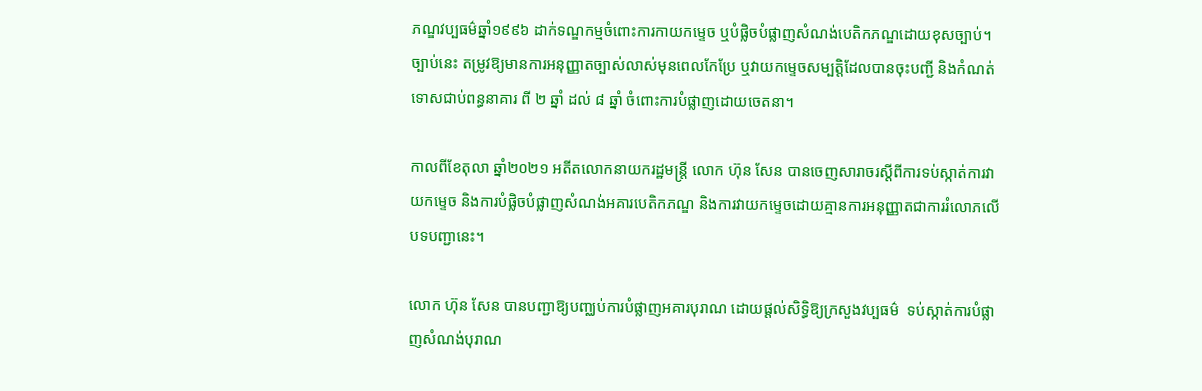ភណ្ឌវប្បធម៌ឆ្នាំ១៩៩៦ ដាក់ទណ្ឌកម្មចំពោះការកាយកម្ទេច ឬបំផ្លិចបំផ្លាញសំណង់បេតិកភណ្ឌដោយខុសច្បាប់។ ច្បាប់នេះ តម្រូវឱ្យមានការអនុញ្ញាតច្បាស់លាស់មុនពេលកែប្រែ ឬវាយកម្ទេចសម្បត្តិដែលបានចុះបញ្ជី និងកំណត់ទោសជាប់ពន្ធនាគារ ពី ២ ឆ្នាំ ដល់ ៨ ឆ្នាំ ចំពោះការបំផ្លាញដោយចេតនា។

កាលពីខែតុលា ឆ្នាំ២០២១ អតីតលោកនាយករដ្ឋមន្ត្រី លោក ហ៊ុន សែន បានចេញសារាចរស្ដីពីការទប់ស្កាត់ការវាយកម្ទេច និងការបំផ្លិចបំផ្លាញសំណង់អគារបេតិកភណ្ឌ និងការវាយកម្ទេចដោយគ្មានការអនុញ្ញាតជាការរំលោភលើបទបញ្ជានេះ។

លោក ហ៊ុន សែន បានបញ្ជាឱ្យបញ្ឈប់ការបំផ្លាញអគារបុរាណ ដោយផ្ដល់សិទ្ធិឱ្យក្រសួងវប្បធម៌  ទប់ស្កាត់ការបំផ្លាញសំណង់បុរាណ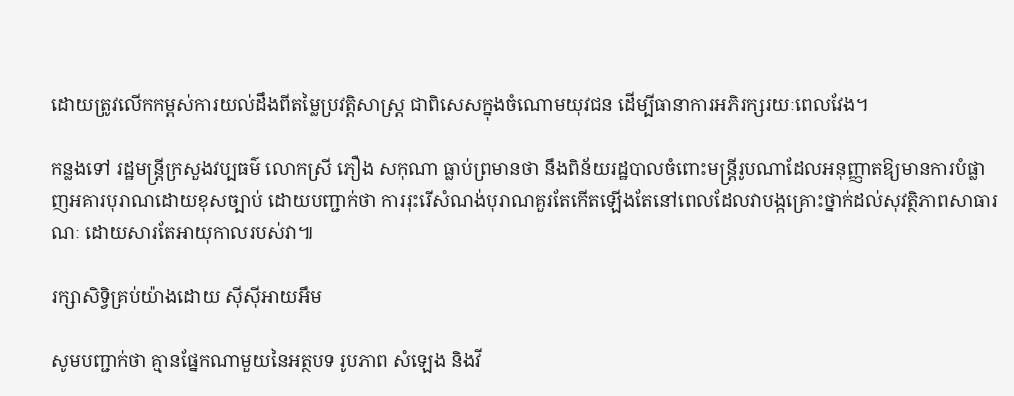ដោយត្រូវលើកកម្ពស់ការយល់ដឹងពីតម្លៃប្រវត្តិសាស្ត្រ ជាពិសេសក្នុងចំណោមយុវជន ដើម្បីធានាការអភិរក្សរយៈពេលវែង។

កន្លងទៅ រដ្ឋមន្ត្រីក្រសួងវប្បធម៌ លោកស្រី ភឿង សកុណា ធ្លាប់ព្រមានថា នឹងពិន័យរដ្ឋបាលចំពោះមន្ត្រីរូបណាដែលអនុញ្ញាតឱ្យមានការបំផ្លាញអគារបុរាណដោយខុសច្បាប់ ដោយបញ្ជាក់ថា ការរុះរើសំណង់បុរាណគួរតែកើតឡើងតែនៅពេលដែលវាបង្កគ្រោះថ្នាក់ដល់សុវត្ថិភាពសាធារណៈ ដោយសារតែអាយុកាលរបស់វា៕

រក្សាសិទ្វិគ្រប់យ៉ាងដោយ ស៊ីស៊ីអាយអឹម

សូមបញ្ជាក់ថា គ្មានផ្នែកណាមួយនៃអត្ថបទ រូបភាព សំឡេង និងវី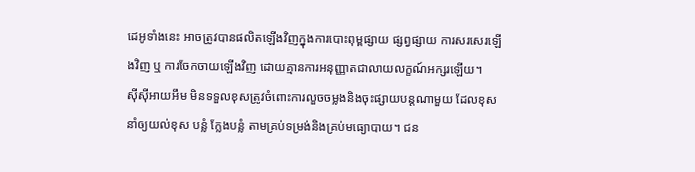ដេអូទាំងនេះ អាចត្រូវបានផលិតឡើងវិញក្នុងការបោះពុម្ពផ្សាយ ផ្សព្វផ្សាយ ការសរសេរឡើងវិញ ឬ ការចែកចាយឡើងវិញ ដោយគ្មានការអនុញ្ញាតជាលាយលក្ខណ៍អក្សរឡើយ។
ស៊ីស៊ីអាយអឹម មិនទទួលខុសត្រូវចំពោះការលួចចម្លងនិងចុះផ្សាយបន្តណាមួយ ដែលខុស នាំឲ្យយល់ខុស បន្លំ ក្លែងបន្លំ តាមគ្រប់ទម្រង់និងគ្រប់មធ្យោបាយ។ ជន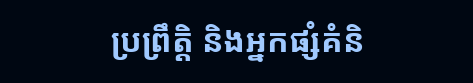ប្រព្រឹត្តិ និងអ្នកផ្សំគំនិ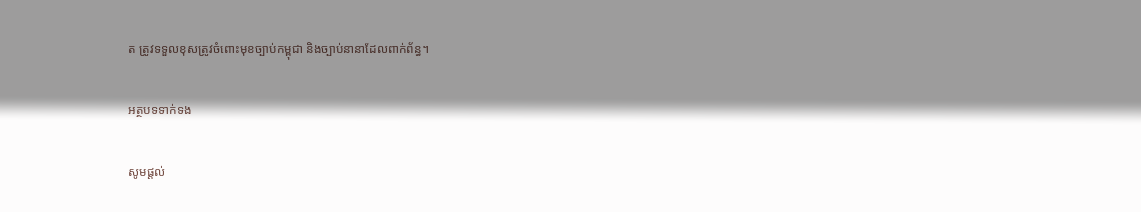ត ត្រូវទទួលខុសត្រូវចំពោះមុខច្បាប់កម្ពុជា និងច្បាប់នានាដែលពាក់ព័ន្ធ។

អត្ថបទទាក់ទង

សូមផ្ដល់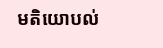មតិយោបល់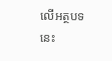លើអត្ថបទនេះ